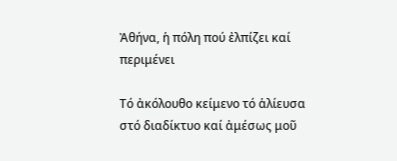Ἀθήνα, ἡ πόλη πού ἐλπίζει καί περιμένει

Τό ἀκόλουθο κείμενο τό ἁλίευσα στό διαδίκτυο καί ἀμέσως μοῦ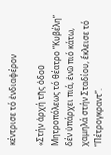κέντρισε τό ἐνδιαφέρον

«Στήν ἀρχή τῆς ὁδοῦ Μητροπόλεως τό θέατρο “Κυβέλη” δέν ὑπάρχει πιά, ἐνῶ πιό κάτω, χαμηλά στήν Σταδίου, ἔκλεισε τό “Πέτρογκραντ”.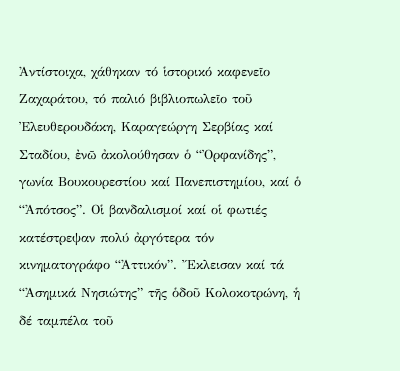Ἀντίστοιχα, χάθηκαν τό ἱστορικό καφενεῖο Ζαχαράτου, τό παλιό βιβλιοπωλεῖο τοῦ Ἐλευθερουδάκη, Καραγεώργη Σερβίας καί Σταδίου, ἐνῶ ἀκολούθησαν ὁ “Ὀρφανίδης”, γωνία Βουκουρεστίου καί Πανεπιστημίου, καί ὁ “Ἀπότσος”. Οἱ βανδαλισμοί καί οἱ φωτιές κατέστρεψαν πολύ ἀργότερα τόν κινηματογράφο “Ἀττικόν”. Ἔκλεισαν καί τά “Ἀσημικά Νησιώτης” τῆς ὁδοῦ Κολοκοτρώνη, ἡ δέ ταμπέλα τοῦ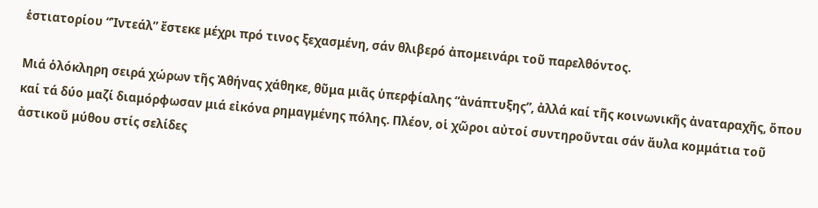ἑστιατορίου “Ἰντεάλ” ἔστεκε μέχρι πρό τινος ξεχασμένη, σάν θλιβερό ἀπομεινάρι τοῦ παρελθόντος.

Μιά ὁλόκληρη σειρά χώρων τῆς Ἀθήνας χάθηκε, θῦμα μιᾶς ὑπερφίαλης “ἀνάπτυξης”, ἀλλά καί τῆς κοινωνικῆς ἀναταραχῆς, ὅπου καί τά δύο μαζί διαμόρφωσαν μιά εἰκόνα ρημαγμένης πόλης. Πλέον, οἱ χῶροι αὐτοί συντηροῦνται σάν ἄυλα κομμάτια τοῦ ἀστικοῦ μύθου στίς σελίδες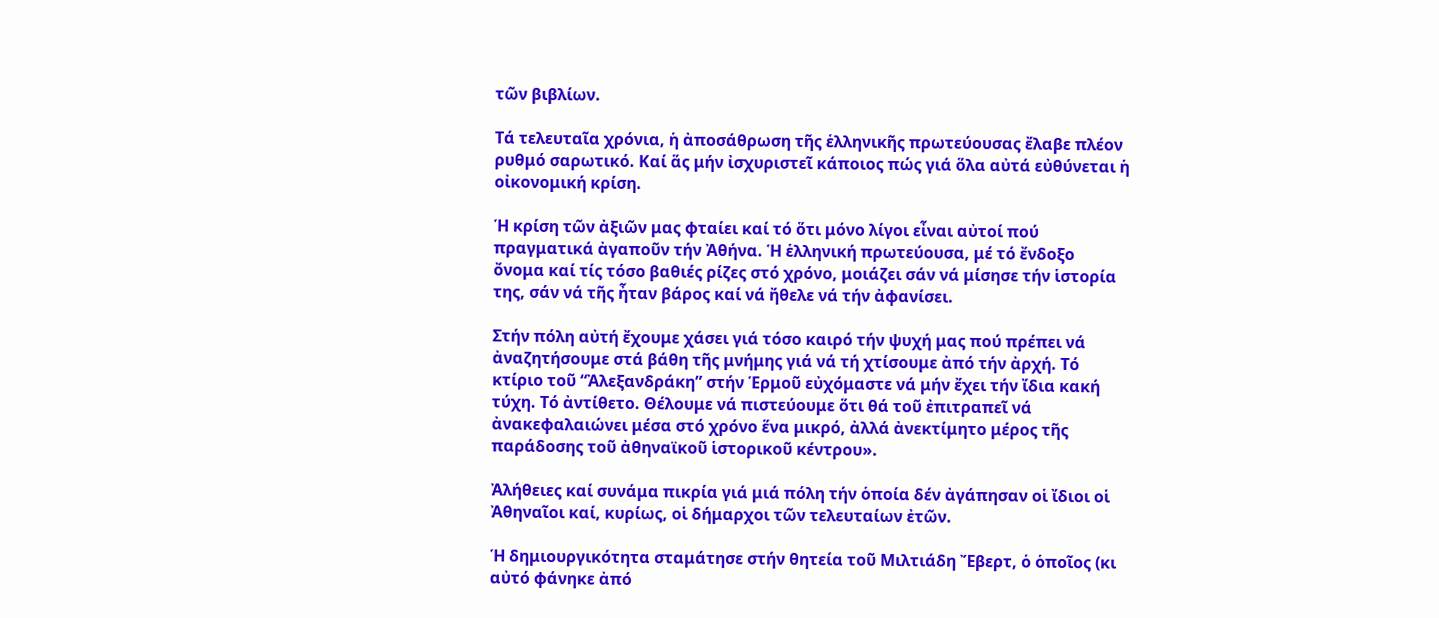τῶν βιβλίων.

Τά τελευταῖα χρόνια, ἡ ἀποσάθρωση τῆς ἑλληνικῆς πρωτεύουσας ἔλαβε πλέον ρυθμό σαρωτικό. Καί ἅς μήν ἰσχυριστεῖ κάποιος πώς γιά ὅλα αὐτά εὐθύνεται ἡ οἰκονομική κρίση.

Ἡ κρίση τῶν ἀξιῶν μας φταίει καί τό ὅτι μόνο λίγοι εἶναι αὐτοί πού πραγματικά ἀγαποῦν τήν Ἀθήνα. Ἡ ἑλληνική πρωτεύουσα, μέ τό ἔνδοξο ὄνομα καί τίς τόσο βαθιές ρίζες στό χρόνο, μοιάζει σάν νά μίσησε τήν ἱστορία της, σάν νά τῆς ἦταν βάρος καί νά ἤθελε νά τήν ἀφανίσει.

Στήν πόλη αὐτή ἔχουμε χάσει γιά τόσο καιρό τήν ψυχή μας πού πρέπει νά ἀναζητήσουμε στά βάθη τῆς μνήμης γιά νά τή χτίσουμε ἀπό τήν ἀρχή. Τό κτίριο τοῦ “Ἀλεξανδράκη” στήν Ἑρμοῦ εὐχόμαστε νά μήν ἔχει τήν ἴδια κακή τύχη. Τό ἀντίθετο. Θέλουμε νά πιστεύουμε ὅτι θά τοῦ ἐπιτραπεῖ νά ἀνακεφαλαιώνει μέσα στό χρόνο ἕνα μικρό, ἀλλά ἀνεκτίμητο μέρος τῆς παράδοσης τοῦ ἀθηναϊκοῦ ἱστορικοῦ κέντρου».

Ἀλήθειες καί συνάμα πικρία γιά μιά πόλη τήν ὁποία δέν ἀγάπησαν οἱ ἴδιοι οἱ Ἀθηναῖοι καί, κυρίως, οἱ δήμαρχοι τῶν τελευταίων ἐτῶν.

Ἡ δημιουργικότητα σταμάτησε στήν θητεία τοῦ Μιλτιάδη Ἔβερτ, ὁ ὁποῖος (κι αὐτό φάνηκε ἀπό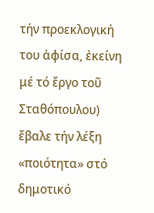τήν προεκλογική του ἀφίσα, ἐκείνη μέ τό ἔργο τοῦ Σταθόπουλου) ἔβαλε τήν λέξη «ποιότητα» στό δημοτικό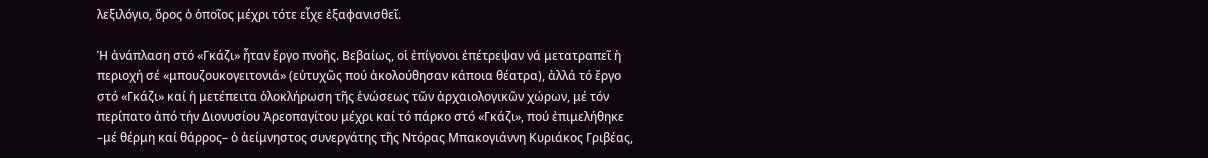λεξιλόγιο, ὅρος ὁ ὁποῖος μέχρι τότε εἶχε ἐξαφανισθεῖ.

Ἡ ἀνάπλαση στό «Γκάζι» ἦταν ἔργο πνοῆς. Βεβαίως, οἱ ἐπίγονοι ἐπέτρεψαν νά μετατραπεῖ ἡ περιοχή σέ «μπουζουκογειτονιά» (εὐτυχῶς πού ἀκολούθησαν κάποια θέατρα), ἀλλά τό ἔργο στό «Γκάζι» καί ἡ μετέπειτα ὁλοκλήρωση τῆς ἑνώσεως τῶν ἀρχαιολογικῶν χώρων, μέ τόν περίπατο ἀπό τήν Διονυσίου Ἀρεοπαγίτου μέχρι καί τό πάρκο στό «Γκάζι», πού ἐπιμελήθηκε –μέ θέρμη καί θάρρος– ὁ ἀείμνηστος συνεργάτης τῆς Ντόρας Μπακογιάννη Κυριάκος Γριβέας,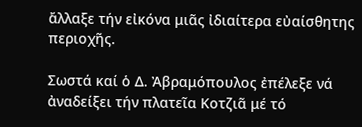ἄλλαξε τήν εἰκόνα μιᾶς ἰδιαίτερα εὐαίσθητης περιοχῆς.

Σωστά καί ὁ Δ. Ἀβραμόπουλος ἐπέλεξε νά ἀναδείξει τήν πλατεῖα Κοτζιᾶ μέ τό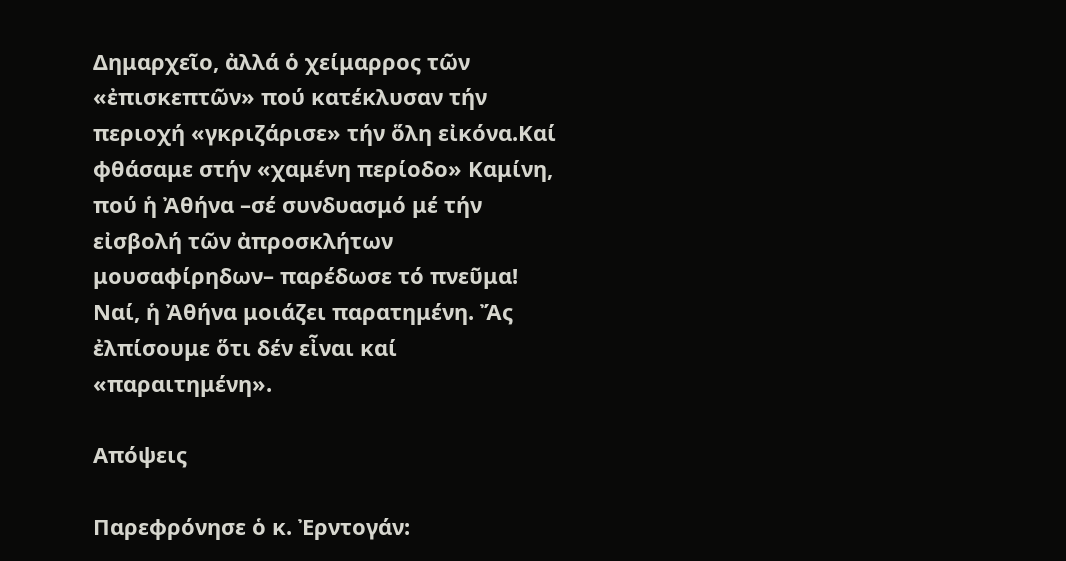Δημαρχεῖο, ἀλλά ὁ χείμαρρος τῶν «ἐπισκεπτῶν» πού κατέκλυσαν τήν περιοχή «γκριζάρισε» τήν ὅλη εἰκόνα.Καί φθάσαμε στήν «χαμένη περίοδο» Καμίνη, πού ἡ Ἀθήνα –σέ συνδυασμό μέ τήν εἰσβολή τῶν ἀπροσκλήτων μουσαφίρηδων– παρέδωσε τό πνεῦμα! Ναί, ἡ Ἀθήνα μοιάζει παρατημένη. Ἄς ἐλπίσουμε ὅτι δέν εἶναι καί «παραιτημένη».

Απόψεις

Παρεφρόνησε ὁ κ. Ἐρντογάν: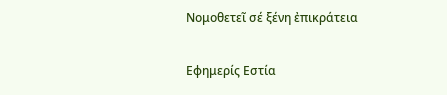Νομοθετεῖ σέ ξένη ἐπικράτεια

Εφημερίς Εστία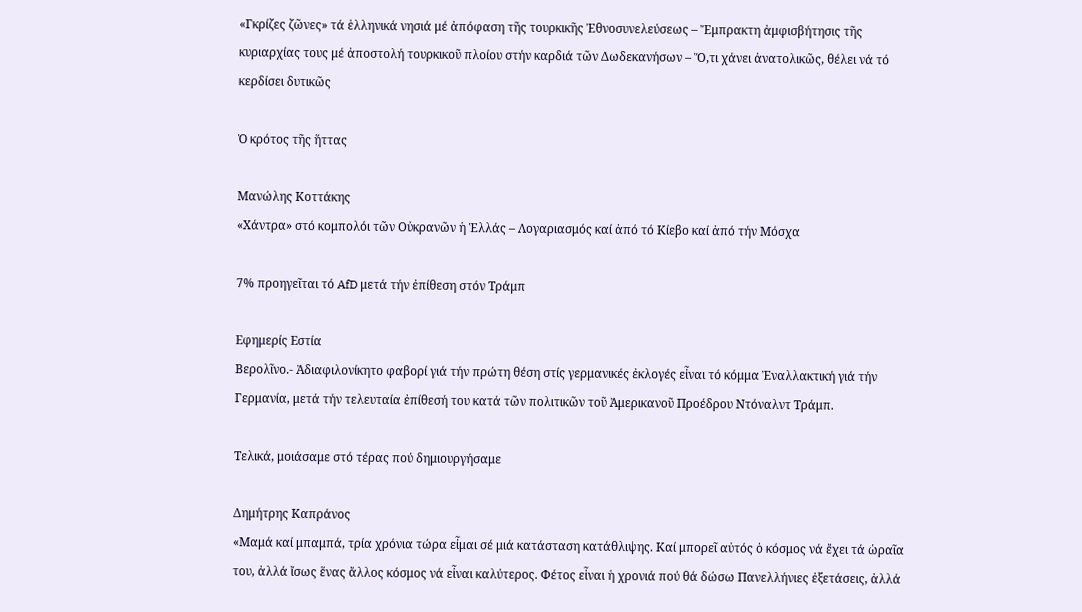«Γκρίζες ζῶνες» τά ἑλληνικά νησιά μέ ἀπόφαση τῆς τουρκικῆς Ἐθνοσυνελεύσεως – Ἔμπρακτη ἀμφισβήτησις τῆς κυριαρχίας τους μέ ἀποστολή τουρκικοῦ πλοίου στήν καρδιά τῶν Δωδεκανήσων – Ὅ,τι χάνει ἀνατολικῶς, θέλει νά τό κερδίσει δυτικῶς

Ὁ κρότος τῆς ἥττας

Μανώλης Κοττάκης
«Χάντρα» στό κομπολόι τῶν Οὐκρανῶν ἡ Ἑλλάς – Λογαριασμός καί ἀπό τό Κίεβο καί ἀπό τήν Μόσχα

7% προηγεῖται τό AfD μετά τήν ἐπίθεση στόν Τράμπ

Εφημερίς Εστία
Βερολῖνο.- Ἀδιαφιλονίκητο φαβορί γιά τήν πρώτη θέση στίς γερμανικές ἐκλογές εἶναι τό κόμμα Ἐναλλακτική γιά τήν Γερμανία, μετά τήν τελευταία ἐπίθεσή του κατά τῶν πολιτικῶν τοῦ Ἀμερικανοῦ Προέδρου Ντόναλντ Τράμπ.

Τελικά, μοιάσαμε στό τέρας πού δημιουργήσαμε

Δημήτρης Καπράνος
«Μαμά καί μπαμπά, τρία χρόνια τώρα εἶμαι σέ μιά κατάσταση κατάθλιψης. Καί μπορεῖ αὐτός ὁ κόσμος νά ἔχει τά ὡραῖα του, ἀλλά ἴσως ἕνας ἄλλος κόσμος νά εἶναι καλύτερος. Φέτος εἶναι ἡ χρονιά πού θά δώσω Πανελλήνιες ἐξετάσεις, ἀλλά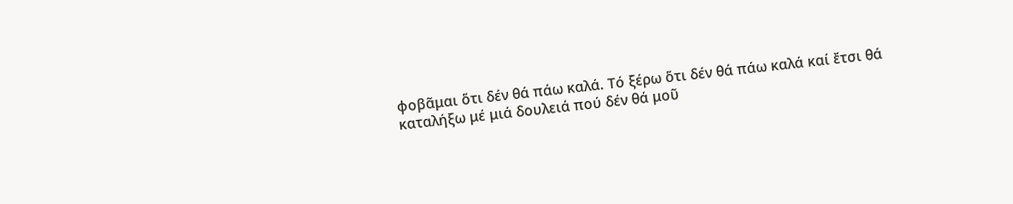φοβᾶμαι ὅτι δέν θά πάω καλά. Τό ξέρω ὅτι δέν θά πάω καλά καί ἔτσι θά καταλήξω μέ μιά δουλειά πού δέν θά μοῦ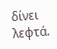δίνει λεφτά.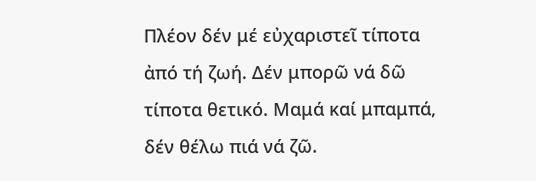Πλέον δέν μέ εὐχαριστεῖ τίποτα ἀπό τή ζωή. Δέν μπορῶ νά δῶ τίποτα θετικό. Μαμά καί μπαμπά, δέν θέλω πιά νά ζῶ.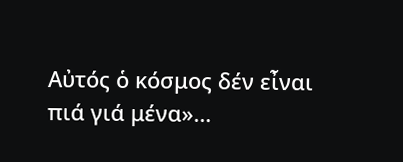Αὐτός ὁ κόσμος δέν εἶναι πιά γιά μένα»…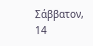Σάββατον, 14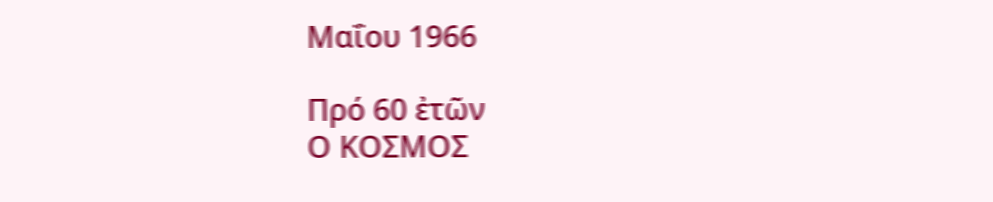Μαΐου 1966

Πρό 60 ἐτῶν
Ο ΚΟΣΜΟΣ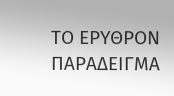ΤΟ ΕΡΥΘΡΟΝ ΠΑΡΑΔΕΙΓΜΑ